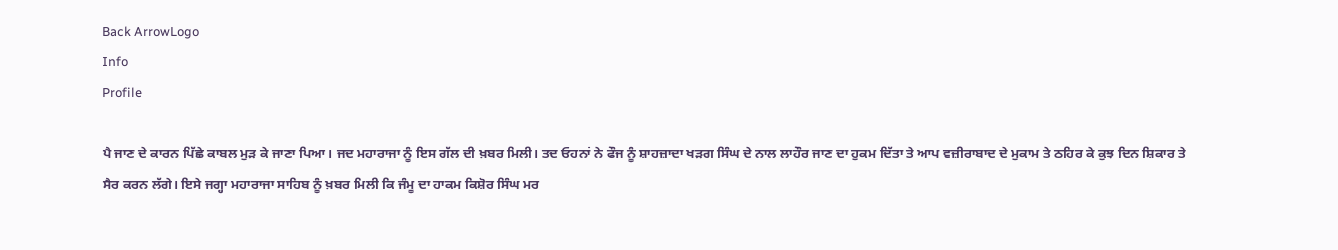Back ArrowLogo
Info
Profile

ਪੈ ਜਾਣ ਦੇ ਕਾਰਨ ਪਿੱਛੇ ਕਾਬਲ ਮੁੜ ਕੇ ਜਾਣਾ ਪਿਆ। ਜਦ ਮਹਾਰਾਜਾ ਨੂੰ ਇਸ ਗੱਲ ਦੀ ਖ਼ਬਰ ਮਿਲੀ। ਤਦ ਓਹਨਾਂ ਨੇ ਫੌਜ ਨੂੰ ਸ਼ਾਹਜ਼ਾਦਾ ਖੜਗ ਸਿੰਘ ਦੇ ਨਾਲ ਲਾਹੌਰ ਜਾਣ ਦਾ ਹੁਕਮ ਦਿੱਤਾ ਤੇ ਆਪ ਵਜ਼ੀਰਾਬਾਦ ਦੇ ਮੁਕਾਮ ਤੇ ਠਹਿਰ ਕੇ ਕੁਝ ਦਿਨ ਸ਼ਿਕਾਰ ਤੇ ਸੈਰ ਕਰਨ ਲੱਗੇ। ਇਸੇ ਜਗ੍ਹਾ ਮਹਾਰਾਜਾ ਸਾਹਿਬ ਨੂੰ ਖ਼ਬਰ ਮਿਲੀ ਕਿ ਜੰਮੂ ਦਾ ਹਾਕਮ ਕਿਸ਼ੋਰ ਸਿੰਘ ਮਰ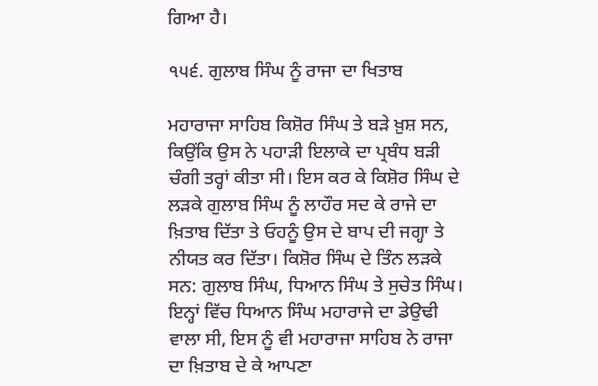ਗਿਆ ਹੈ।

੧੫੬. ਗੁਲਾਬ ਸਿੰਘ ਨੂੰ ਰਾਜਾ ਦਾ ਖਿਤਾਬ

ਮਹਾਰਾਜਾ ਸਾਹਿਬ ਕਿਸ਼ੋਰ ਸਿੰਘ ਤੇ ਬੜੇ ਖ਼ੁਸ਼ ਸਨ, ਕਿਉਂਕਿ ਉਸ ਨੇ ਪਹਾੜੀ ਇਲਾਕੇ ਦਾ ਪ੍ਰਬੰਧ ਬੜੀ ਚੰਗੀ ਤਰ੍ਹਾਂ ਕੀਤਾ ਸੀ। ਇਸ ਕਰ ਕੇ ਕਿਸ਼ੋਰ ਸਿੰਘ ਦੇ ਲੜਕੇ ਗੁਲਾਬ ਸਿੰਘ ਨੂੰ ਲਾਹੌਰ ਸਦ ਕੇ ਰਾਜੇ ਦਾ ਖ਼ਿਤਾਬ ਦਿੱਤਾ ਤੇ ਓਹਨੂੰ ਉਸ ਦੇ ਬਾਪ ਦੀ ਜਗ੍ਹਾ ਤੇ ਨੀਯਤ ਕਰ ਦਿੱਤਾ। ਕਿਸ਼ੋਰ ਸਿੰਘ ਦੇ ਤਿੰਨ ਲੜਕੇ ਸਨ: ਗੁਲਾਬ ਸਿੰਘ, ਧਿਆਨ ਸਿੰਘ ਤੇ ਸੁਚੇਤ ਸਿੰਘ। ਇਨ੍ਹਾਂ ਵਿੱਚ ਧਿਆਨ ਸਿੰਘ ਮਹਾਰਾਜੇ ਦਾ ਡੇਉਢੀ ਵਾਲਾ ਸੀ, ਇਸ ਨੂੰ ਵੀ ਮਹਾਰਾਜਾ ਸਾਹਿਬ ਨੇ ਰਾਜਾ ਦਾ ਖ਼ਿਤਾਬ ਦੇ ਕੇ ਆਪਣਾ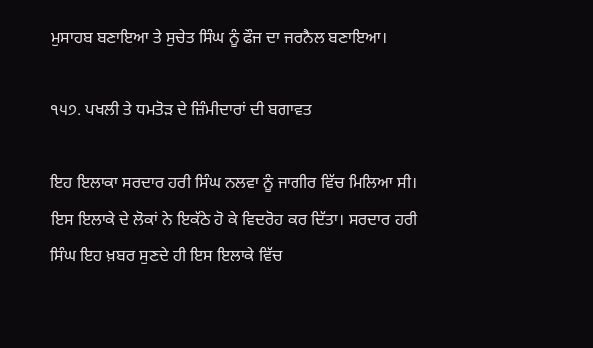ਮੁਸਾਹਬ ਬਣਾਇਆ ਤੇ ਸੁਚੇਤ ਸਿੰਘ ਨੂੰ ਫੌਜ ਦਾ ਜਰਨੈਲ ਬਣਾਇਆ।

੧੫੭. ਪਖਲੀ ਤੇ ਧਮਤੋੜ ਦੇ ਜ਼ਿੰਮੀਦਾਰਾਂ ਦੀ ਬਗਾਵਤ

ਇਹ ਇਲਾਕਾ ਸਰਦਾਰ ਹਰੀ ਸਿੰਘ ਨਲਵਾ ਨੂੰ ਜਾਗੀਰ ਵਿੱਚ ਮਿਲਿਆ ਸੀ। ਇਸ ਇਲਾਕੇ ਦੇ ਲੋਕਾਂ ਨੇ ਇਕੱਠੇ ਹੋ ਕੇ ਵਿਦਰੋਹ ਕਰ ਦਿੱਤਾ। ਸਰਦਾਰ ਹਰੀ ਸਿੰਘ ਇਹ ਖ਼ਬਰ ਸੁਣਦੇ ਹੀ ਇਸ ਇਲਾਕੇ ਵਿੱਚ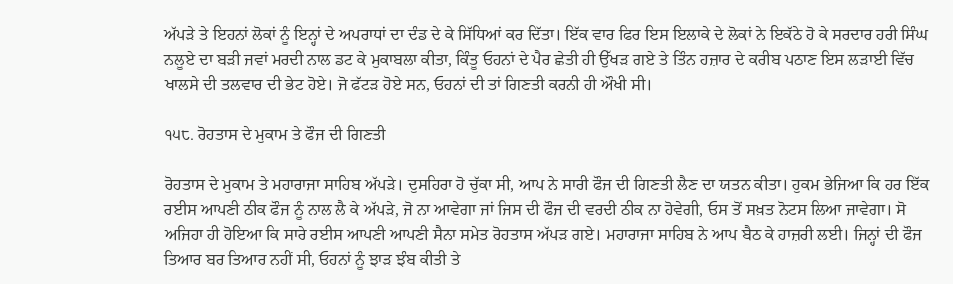ਅੱਪੜੇ ਤੇ ਇਹਨਾਂ ਲੋਕਾਂ ਨੂੰ ਇਨ੍ਹਾਂ ਦੇ ਅਪਰਾਧਾਂ ਦਾ ਦੰਡ ਦੇ ਕੇ ਸਿੱਧਿਆਂ ਕਰ ਦਿੱਤਾ। ਇੱਕ ਵਾਰ ਫਿਰ ਇਸ ਇਲਾਕੇ ਦੇ ਲੋਕਾਂ ਨੇ ਇਕੱਠੇ ਹੋ ਕੇ ਸਰਦਾਰ ਹਰੀ ਸਿੰਘ ਨਲੂਏ ਦਾ ਬੜੀ ਜਵਾਂ ਮਰਦੀ ਨਾਲ ਡਟ ਕੇ ਮੁਕਾਬਲਾ ਕੀਤਾ, ਕਿੰਤੂ ਓਹਨਾਂ ਦੇ ਪੈਰ ਛੇਤੀ ਹੀ ਉੱਖੜ ਗਏ ਤੇ ਤਿੰਨ ਹਜ਼ਾਰ ਦੇ ਕਰੀਬ ਪਠਾਣ ਇਸ ਲੜਾਈ ਵਿੱਚ ਖਾਲਸੇ ਦੀ ਤਲਵਾਰ ਦੀ ਭੇਟ ਹੋਏ। ਜੋ ਫੱਟੜ ਹੋਏ ਸਨ, ਓਹਨਾਂ ਦੀ ਤਾਂ ਗਿਣਤੀ ਕਰਨੀ ਹੀ ਔਖੀ ਸੀ।

੧੫੮. ਰੋਹਤਾਸ ਦੇ ਮੁਕਾਮ ਤੇ ਫੌਜ ਦੀ ਗਿਣਤੀ

ਰੋਹਤਾਸ ਦੇ ਮੁਕਾਮ ਤੇ ਮਹਾਰਾਜਾ ਸਾਹਿਬ ਅੱਪੜੇ। ਦੁਸਹਿਰਾ ਹੋ ਚੁੱਕਾ ਸੀ, ਆਪ ਨੇ ਸਾਰੀ ਫੌਜ ਦੀ ਗਿਣਤੀ ਲੈਣ ਦਾ ਯਤਨ ਕੀਤਾ। ਹੁਕਮ ਭੇਜਿਆ ਕਿ ਹਰ ਇੱਕ ਰਈਸ ਆਪਣੀ ਠੀਕ ਫੌਜ ਨੂੰ ਨਾਲ ਲੈ ਕੇ ਅੱਪੜੇ, ਜੋ ਨਾ ਆਵੇਗਾ ਜਾਂ ਜਿਸ ਦੀ ਫੌਜ ਦੀ ਵਰਦੀ ਠੀਕ ਨਾ ਹੋਵੇਗੀ, ਓਸ ਤੋਂ ਸਖ਼ਤ ਨੋਟਸ ਲਿਆ ਜਾਵੇਗਾ। ਸੋ ਅਜਿਹਾ ਹੀ ਹੋਇਆ ਕਿ ਸਾਰੇ ਰਈਸ ਆਪਣੀ ਆਪਣੀ ਸੈਨਾ ਸਮੇਤ ਰੋਹਤਾਸ ਅੱਪੜ ਗਏ। ਮਹਾਰਾਜਾ ਸਾਹਿਬ ਨੇ ਆਪ ਬੈਠ ਕੇ ਹਾਜ਼ਰੀ ਲਈ। ਜਿਨ੍ਹਾਂ ਦੀ ਫੌਜ ਤਿਆਰ ਬਰ ਤਿਆਰ ਨਹੀਂ ਸੀ, ਓਹਨਾਂ ਨੂੰ ਝਾੜ ਝੰਬ ਕੀਤੀ ਤੇ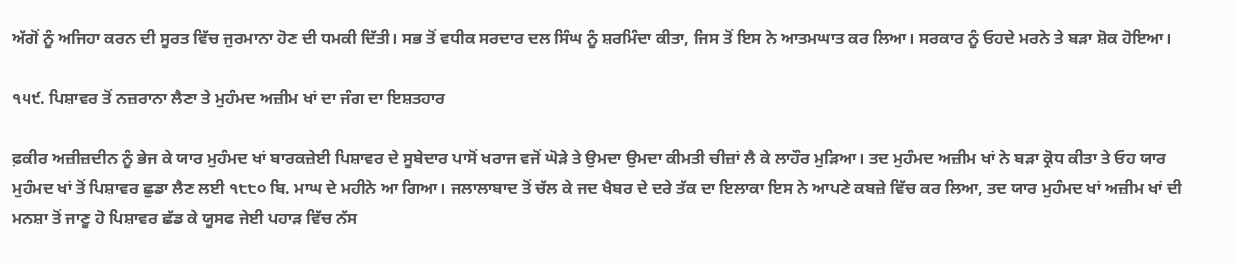ਅੱਗੋਂ ਨੂੰ ਅਜਿਹਾ ਕਰਨ ਦੀ ਸੂਰਤ ਵਿੱਚ ਜੁਰਮਾਨਾ ਹੋਣ ਦੀ ਧਮਕੀ ਦਿੱਤੀ। ਸਭ ਤੋਂ ਵਧੀਕ ਸਰਦਾਰ ਦਲ ਸਿੰਘ ਨੂੰ ਸ਼ਰਮਿੰਦਾ ਕੀਤਾ, ਜਿਸ ਤੋਂ ਇਸ ਨੇ ਆਤਮਘਾਤ ਕਰ ਲਿਆ। ਸਰਕਾਰ ਨੂੰ ਓਹਦੇ ਮਰਨੇ ਤੇ ਬੜਾ ਸ਼ੋਕ ਹੋਇਆ।

੧੫੯. ਪਿਸ਼ਾਵਰ ਤੋਂ ਨਜ਼ਰਾਨਾ ਲੈਣਾ ਤੇ ਮੁਹੰਮਦ ਅਜ਼ੀਮ ਖਾਂ ਦਾ ਜੰਗ ਦਾ ਇਸ਼ਤਹਾਰ

ਫ਼ਕੀਰ ਅਜ਼ੀਜ਼ਦੀਨ ਨੂੰ ਭੇਜ ਕੇ ਯਾਰ ਮੁਹੰਮਦ ਖਾਂ ਬਾਰਕਜ਼ੇਈ ਪਿਸ਼ਾਵਰ ਦੇ ਸੂਬੇਦਾਰ ਪਾਸੋਂ ਖਰਾਜ ਵਜੋਂ ਘੋੜੇ ਤੇ ਉਮਦਾ ਉਮਦਾ ਕੀਮਤੀ ਚੀਜ਼ਾਂ ਲੈ ਕੇ ਲਾਹੌਰ ਮੁੜਿਆ। ਤਦ ਮੁਹੰਮਦ ਅਜ਼ੀਮ ਖਾਂ ਨੇ ਬੜਾ ਕ੍ਰੋਧ ਕੀਤਾ ਤੇ ਓਹ ਯਾਰ ਮੁਹੰਮਦ ਖਾਂ ਤੋਂ ਪਿਸ਼ਾਵਰ ਛੁਡਾ ਲੈਣ ਲਈ ੧੮੮੦ ਬਿ. ਮਾਘ ਦੇ ਮਹੀਨੇ ਆ ਗਿਆ। ਜਲਾਲਾਬਾਦ ਤੋਂ ਚੱਲ ਕੇ ਜਦ ਖੈਬਰ ਦੇ ਦਰੇ ਤੱਕ ਦਾ ਇਲਾਕਾ ਇਸ ਨੇ ਆਪਣੇ ਕਬਜ਼ੇ ਵਿੱਚ ਕਰ ਲਿਆ, ਤਦ ਯਾਰ ਮੁਹੰਮਦ ਖਾਂ ਅਜ਼ੀਮ ਖਾਂ ਦੀ ਮਨਸ਼ਾ ਤੋਂ ਜਾਣੂ ਹੋ ਪਿਸ਼ਾਵਰ ਛੱਡ ਕੇ ਯੂਸਫ ਜੇਈ ਪਹਾੜ ਵਿੱਚ ਨੱਸ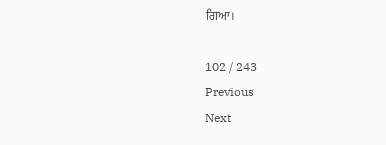ਗਿਆ।

102 / 243
Previous
Next